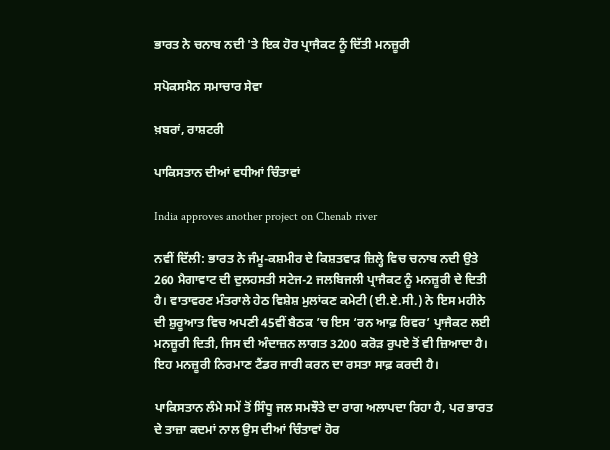ਭਾਰਤ ਨੇ ਚਨਾਬ ਨਦੀ 'ਤੇ ਇਕ ਹੋਰ ਪ੍ਰਾਜੈਕਟ ਨੂੰ ਦਿੱਤੀ ਮਨਜ਼ੂਰੀ

ਸਪੋਕਸਮੈਨ ਸਮਾਚਾਰ ਸੇਵਾ

ਖ਼ਬਰਾਂ, ਰਾਸ਼ਟਰੀ

ਪਾਕਿਸਤਾਨ ਦੀਆਂ ਵਧੀਆਂ ਚਿੰਤਾਵਾਂ

India approves another project on Chenab river

ਨਵੀਂ ਦਿੱਲੀ: ਭਾਰਤ ਨੇ ਜੰਮੂ-ਕਸ਼ਮੀਰ ਦੇ ਕਿਸ਼ਤਵਾੜ ਜ਼ਿਲ੍ਹੇ ਵਿਚ ਚਨਾਬ ਨਦੀ ਉਤੇ 260 ਮੈਗਾਵਾਟ ਦੀ ਦੁਲਹਸਤੀ ਸਟੇਜ-2 ਜਲਬਿਜਲੀ ਪ੍ਰਾਜੈਕਟ ਨੂੰ ਮਨਜ਼ੂਰੀ ਦੇ ਦਿਤੀ ਹੈ। ਵਾਤਾਵਰਣ ਮੰਤਰਾਲੇ ਹੇਠ ਵਿਸ਼ੇਸ਼ ਮੁਲਾਂਕਣ ਕਮੇਟੀ (ਈ.ਏ.ਸੀ.) ਨੇ ਇਸ ਮਹੀਨੇ ਦੀ ਸ਼ੁਰੂਆਤ ਵਿਚ ਅਪਣੀ 45ਵੀਂ ਬੈਠਕ ’ਚ ਇਸ ‘ਰਨ ਆਫ਼ ਰਿਵਰ’ ਪ੍ਰਾਜੈਕਟ ਲਈ ਮਨਜ਼ੂਰੀ ਦਿਤੀ, ਜਿਸ ਦੀ ਅੰਦਾਜ਼ਨ ਲਾਗਤ 3200 ਕਰੋੜ ਰੁਪਏ ਤੋਂ ਵੀ ਜ਼ਿਆਦਾ ਹੈ। ਇਹ ਮਨਜ਼ੂਰੀ ਨਿਰਮਾਣ ਟੈਂਡਰ ਜਾਰੀ ਕਰਨ ਦਾ ਰਸਤਾ ਸਾਫ਼ ਕਰਦੀ ਹੈ।

ਪਾਕਿਸਤਾਨ ਲੰਮੇ ਸਮੇਂ ਤੋਂ ਸਿੰਧੂ ਜਲ ਸਮਝੌਤੇ ਦਾ ਰਾਗ ਅਲਾਪਦਾ ਰਿਹਾ ਹੈ, ਪਰ ਭਾਰਤ ਦੇ ਤਾਜ਼ਾ ਕਦਮਾਂ ਨਾਲ ਉਸ ਦੀਆਂ ਚਿੰਤਾਵਾਂ ਹੋਰ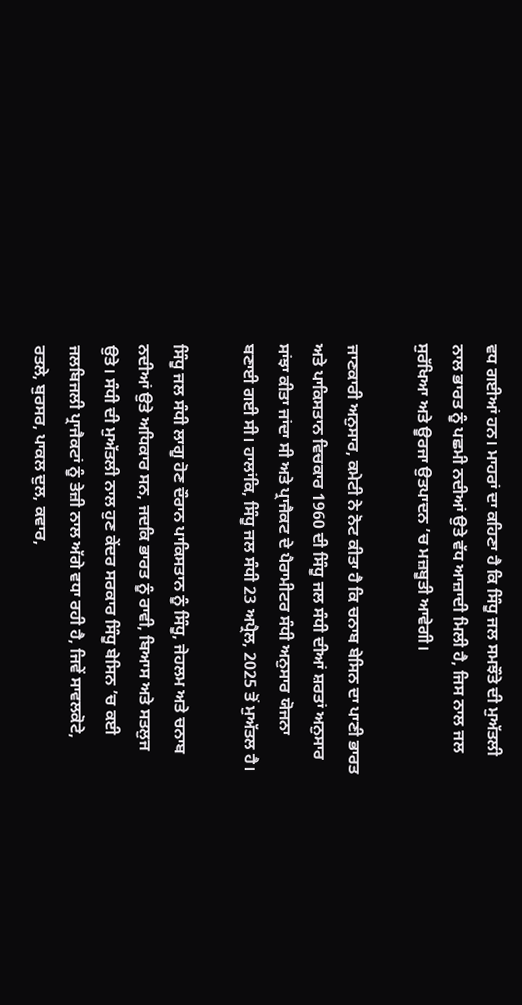ਵਧ ਗਈਆਂ ਹਨ। ਮਾਹਰਾਂ ਦਾ ਕਹਿਣਾ ਹੈ ਕਿ ਸਿੰਧੂ ਜਲ ਸਮਝੌਤੇ ਦੀ ਮੁਅੱਤਲੀ ਨਾਲ ਭਾਰਤ ਨੂੰ ਪਛਮੀ ਨਦੀਆਂ ਉਤੇ ਵੱਧ ਆਜ਼ਾਦੀ ਮਿਲੀ ਹੈ, ਜਿਸ ਨਾਲ ਜਲ ਸੁਰੱਖਿਆ ਅਤੇ ਊਰਜਾ ਉਤਪਾਦਨ ’ਚ ਮਜ਼ਬੂਤੀ ਆਵੇਗੀ।

ਜਾਣਕਾਰੀ ਅਨੁਸਾਰ, ਕਮੇਟੀ ਨੇ ਨੋਟ ਕੀਤਾ ਹੈ ਕਿ ਚਨਾਬ ਬੇਸਿਨ ਦਾ ਪਾਣੀ ਭਾਰਤ ਅਤੇ ਪਾਕਿਸਤਾਨ ਵਿਚਕਾਰ 1960 ਦੀ ਸਿੰਧੂ ਜਲ ਸੰਧੀ ਦੀਆਂ ਸ਼ਰਤਾਂ ਅਨੁਸਾਰ ਸਾਂਝਾ ਕੀਤਾ ਜਾਂਦਾ ਸੀ ਅਤੇ ਪ੍ਰਾਜੈਕਟ ਦੇ ਪੈਰਾਮੀਟਰ ਸੰਧੀ ਅਨੁਸਾਰ ਯੋਜਨਾ ਬਣਾਈ ਗਈ ਸੀ। ਹਾਲਾਂਕਿ, ਸਿੰਧੂ ਜਲ ਸੰਧੀ 23 ਅਪ੍ਰੈਲ, 2025 ਤੋਂ ਮੁਅੱਤਲ ਹੈ।

ਸਿੰਧੂ ਜਲ ਸੰਧੀ ਲਾਗੂ ਹੋਣ ਦੌਰਾਨ ਪਾਕਿਸਤਾਨ ਨੂੰ ਸਿੰਧੂ, ਜੇਹਲਮ ਅਤੇ ਚਨਾਬ ਨਦੀਆਂ ਉਤੇ ਅਧਿਕਾਰ ਸਨ, ਜਦਕਿ ਭਾਰਤ ਨੂੰ ਰਾਵੀ, ਬਿਆਸ ਅਤੇ ਸਤਲੁਜ ਉਤੇ। ਸੰਧੀ ਦੀ ਮੁਅੱਤਲੀ ਨਾਲ ਹੁਣ ਕੇਂਦਰ ਸਰਕਾਰ ਸਿੰਧੂ ਬੇਸਿਨ ’ਚ ਕਈ ਜਲਬਿਜਲੀ ਪ੍ਰਾਜੈਕਟਾਂ ਨੂੰ ਤੇਜ਼ੀ ਨਾਲ ਅੱਗੇ ਵਧਾ ਰਹੀ ਹੈ, ਜਿਵੇਂ ਸਾਵਲਕੋਟੇ, ਰਤਲੇ, ਬੁਰਸਰ, ਪਾਕਲ ਦੁਲ, ਕਵਾਰ,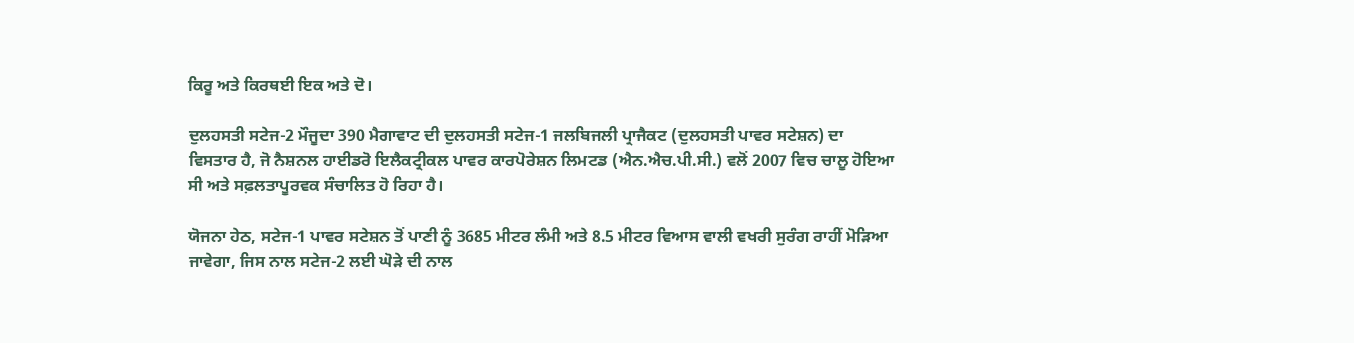ਕਿਰੂ ਅਤੇ ਕਿਰਥਈ ਇਕ ਅਤੇ ਦੋ।

ਦੁਲਹਸਤੀ ਸਟੇਜ-2 ਮੌਜੂਦਾ 390 ਮੈਗਾਵਾਟ ਦੀ ਦੁਲਹਸਤੀ ਸਟੇਜ-1 ਜਲਬਿਜਲੀ ਪ੍ਰਾਜੈਕਟ (ਦੁਲਹਸਤੀ ਪਾਵਰ ਸਟੇਸ਼ਨ) ਦਾ ਵਿਸਤਾਰ ਹੈ, ਜੋ ਨੈਸ਼ਨਲ ਹਾਈਡਰੋ ਇਲੈਕਟ੍ਰੀਕਲ ਪਾਵਰ ਕਾਰਪੋਰੇਸ਼ਨ ਲਿਮਟਡ (ਐਨ.ਐਚ.ਪੀ.ਸੀ.) ਵਲੋਂ 2007 ਵਿਚ ਚਾਲੂ ਹੋਇਆ ਸੀ ਅਤੇ ਸਫ਼ਲਤਾਪੂਰਵਕ ਸੰਚਾਲਿਤ ਹੋ ਰਿਹਾ ਹੈ।

ਯੋਜਨਾ ਹੇਠ, ਸਟੇਜ-1 ਪਾਵਰ ਸਟੇਸ਼ਨ ਤੋਂ ਪਾਣੀ ਨੂੰ 3685 ਮੀਟਰ ਲੰਮੀ ਅਤੇ 8.5 ਮੀਟਰ ਵਿਆਸ ਵਾਲੀ ਵਖਰੀ ਸੁਰੰਗ ਰਾਹੀਂ ਮੋੜਿਆ ਜਾਵੇਗਾ, ਜਿਸ ਨਾਲ ਸਟੇਜ-2 ਲਈ ਘੋੜੇ ਦੀ ਨਾਲ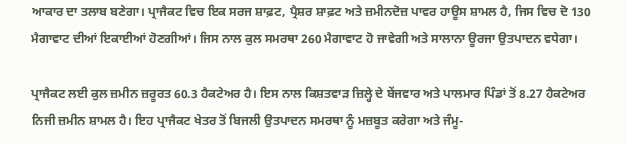ਆਕਾਰ ਦਾ ਤਲਾਬ ਬਣੇਗਾ। ਪ੍ਰਾਜੈਕਟ ਵਿਚ ਇਕ ਸਰਜ ਸ਼ਾਫ਼ਟ, ਪ੍ਰੈਸ਼ਰ ਸ਼ਾਫ਼ਟ ਅਤੇ ਜ਼ਮੀਨਦੋਜ਼ ਪਾਵਰ ਹਾਊਸ ਸ਼ਾਮਲ ਹੈ, ਜਿਸ ਵਿਚ ਦੋ 130 ਮੈਗਾਵਾਟ ਦੀਆਂ ਇਕਾਈਆਂ ਹੋਣਗੀਆਂ। ਜਿਸ ਨਾਲ ਕੁਲ ਸਮਰਥਾ 260 ਮੈਗਾਵਾਟ ਹੋ ਜਾਵੇਗੀ ਅਤੇ ਸਾਲਾਨਾ ਊਰਜਾ ਉਤਪਾਦਨ ਵਧੇਗਾ।

ਪ੍ਰਾਜੈਕਟ ਲਈ ਕੁਲ ਜ਼ਮੀਨ ਜ਼ਰੂਰਤ 60.3 ਹੈਕਟੇਅਰ ਹੈ। ਇਸ ਨਾਲ ਕਿਸ਼ਤਵਾੜ ਜ਼ਿਲ੍ਹੇ ਦੇ ਬੇਂਜਵਾਰ ਅਤੇ ਪਾਲਮਾਰ ਪਿੰਡਾਂ ਤੋਂ 8.27 ਹੈਕਟੇਅਰ ਨਿਜੀ ਜ਼ਮੀਨ ਸ਼ਾਮਲ ਹੈ। ਇਹ ਪ੍ਰਾਜੈਕਟ ਖੇਤਰ ਤੋਂ ਬਿਜਲੀ ਉਤਪਾਦਨ ਸਮਰਥਾ ਨੂੰ ਮਜ਼ਬੂਤ ਕਰੇਗਾ ਅਤੇ ਜੰਮੂ-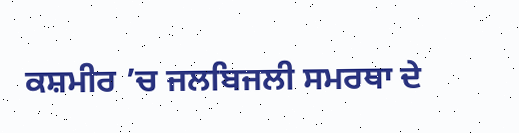ਕਸ਼ਮੀਰ ’ਚ ਜਲਬਿਜਲੀ ਸਮਰਥਾ ਦੇ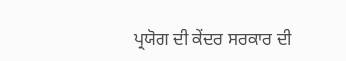ਪ੍ਰਯੋਗ ਦੀ ਕੇਂਦਰ ਸਰਕਾਰ ਦੀ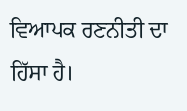ਵਿਆਪਕ ਰਣਨੀਤੀ ਦਾ ਹਿੱਸਾ ਹੈ।